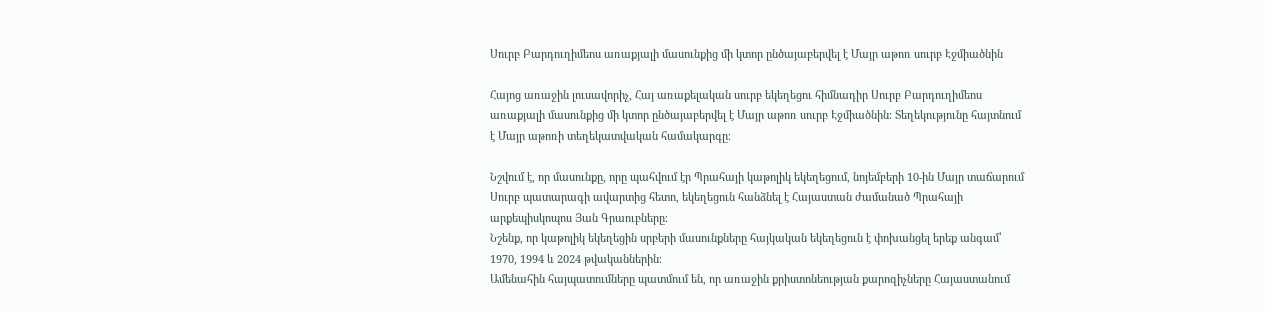Սուրբ Բարդուղիմեոս առաքյալի մասունքից մի կտոր ընծայաբերվել է Մայր աթոռ սուրբ Էջմիածնին

Հայոց առաջին լուսավորիչ, Հայ առաքելական սուրբ եկեղեցու հիմնադիր Սուրբ Բարդուղիմեոս առաքյալի մասունքից մի կտոր ընծայաբերվել է Մայր աթոռ սուրբ Էջմիածնին։ Տեղեկությունը հայտնում է Մայր աթոռի տեղեկատվական համակարգը։

Նշվում է, որ մասունքը, որը պահվում էր Պրահայի կաթոլիկ եկեղեցում, նոյեմբերի 10-ին Մայր տաճարում Սուրբ պատարագի ավարտից հետո, եկեղեցուն հանձնել է Հայաստան ժամանած Պրահայի արքեպիսկոպոս Յան Գրաուբները։
Նշենք, որ կաթոլիկ եկեղեցին սրբերի մասունքները հայկական եկեղեցուն է փոխանցել երեք անգամ՝ 1970, 1994 և 2024 թվականներին։
Ամենահին հայպատումները պատմում են, որ առաջին քրիստոնեության քարոզիչները Հայաստանում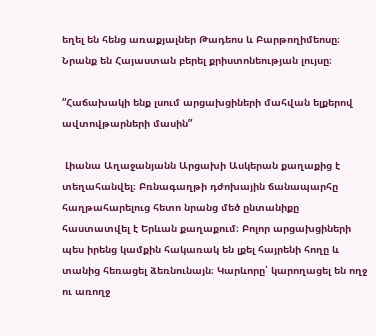եղել են հենց առաքյալներ Թադեոս և Բարթողիմեոսը։ Նրանք են Հայաստան բերել քրիստոնեության լույսը։

“Հաճախակի ենք լսում արցախցիների մահվան ելքերով ավտովթարների մասին”

 Լիանա Աղաջանյանն Արցախի Ասկերան քաղաքից է տեղահանվել։ Բռնագաղթի դժոխային ճանապարհը հաղթահարելուց հետո նրանց մեծ ընտանիքը հաստատվել է Երևան քաղաքում։ Բոլոր արցախցիների պես իրենց կամքին հակառակ են լքել հայրենի հողը և տանից հեռացել ձեռնունայն։ Կարևորը՝ կարողացել են ողջ ու առողջ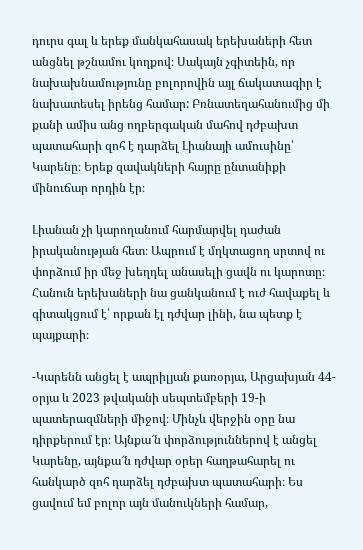դուրս գալ և երեք մանկահասակ երեխաների հետ անցնել թշնամու կողքով։ Սակայն չգիտեին, որ նախախնամությունը բոլորովին այլ ճակատագիր է նախատեսել իրենց համար: Բռնատեղահանումից մի քանի ամիս անց ողբերգական մահով դժբախտ պատահարի զոհ է դարձել Լիանայի ամուսինը՝ Կարենը։ Երեք զավակների հայրը ընտանիքի մինուճար որդին էր։

Լիանան չի կարողանում հարմարվել դաժան իրականության հետ։ Ապրում է մղկտացող սրտով ու փորձում իր մեջ խեղդել անասելի ցավն ու կարոտը։ Հանուն երեխաների նա ցանկանում է ուժ հավաքել և գիտակցում է՝ որքան էլ դժվար լինի, նա պետք է պայքարի։

-Կարենն անցել է ապրիլյան քառօրյա, Արցախյան 44-օրյա և 2023 թվականի սեպտեմբերի 19-ի պատերազմների միջով։ Մինչև վերջին օրը նա դիրքերում էր։ Այնքա՜ն փորձություններով է անցել Կարենը, այնքա՜ն դժվար օրեր հաղթահարել ու հանկարծ զոհ դարձել դժբախտ պատահարի։ Ես ցավում եմ բոլոր այն մանուկների համար,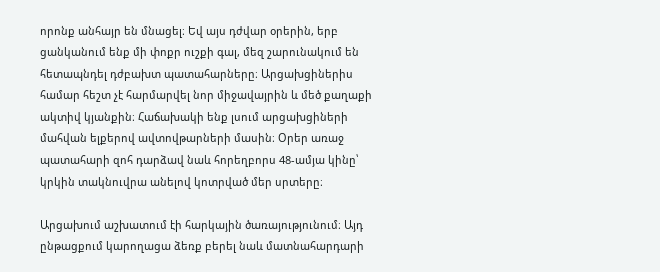որոնք անհայր են մնացել։ Եվ այս դժվար օրերին, երբ ցանկանում ենք մի փոքր ուշքի գալ, մեզ շարունակում են հետապնդել դժբախտ պատահարները։ Արցախցիներիս համար հեշտ չէ հարմարվել նոր միջավայրին և մեծ քաղաքի ակտիվ կյանքին։ Հաճախակի ենք լսում արցախցիների մահվան ելքերով ավտովթարների մասին։ Օրեր առաջ պատահարի զոհ դարձավ նաև հորեղբորս 48-ամյա կինը՝ կրկին տակնուվրա անելով կոտրված մեր սրտերը։

Արցախում աշխատում էի հարկային ծառայությունում։ Այդ ընթացքում կարողացա ձեռք բերել նաև մատնահարդարի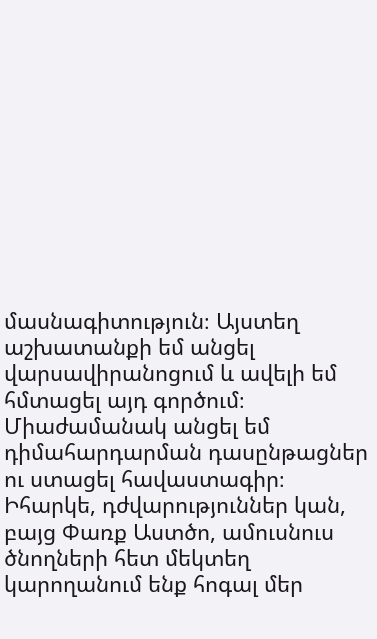մասնագիտություն։ Այստեղ աշխատանքի եմ անցել վարսավիրանոցում և ավելի եմ հմտացել այդ գործում։ Միաժամանակ անցել եմ դիմահարդարման դասընթացներ ու ստացել հավաստագիր։ Իհարկե, դժվարություններ կան, բայց Փառք Աստծո, ամուսնուս ծնողների հետ մեկտեղ կարողանում ենք հոգալ մեր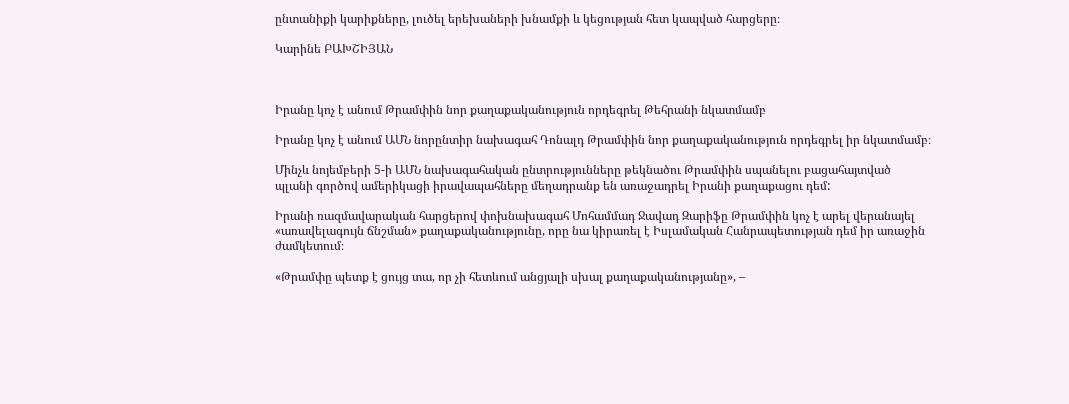ընտանիքի կարիքները, լուծել երեխաների խնամքի և կեցության հետ կապված հարցերը։

Կարինե ԲԱԽՇԻՅԱՆ



Իրանը կոչ է անում Թրամփին նոր քաղաքականություն որդեգրել Թեհրանի նկատմամբ

Իրանը կոչ է անում ԱՄՆ նորընտիր նախագահ Դոնալդ Թրամփին նոր քաղաքականություն որդեգրել իր նկատմամբ։

Մինչև նոյեմբերի 5-ի ԱՄՆ նախագահական ընտրությունները թեկնածու Թրամփին սպանելու բացահայտված պլանի գործով ամերիկացի իրավապահները մեղադրանք են առաջադրել Իրանի քաղաքացու դեմ:

Իրանի ռազմավարական հարցերով փոխնախագահ Մոհամմադ Ջավադ Զարիֆը Թրամփին կոչ է արել վերանայել «առավելագույն ճնշման» քաղաքականությունը, որը նա կիրառել է Իսլամական Հանրապետության դեմ իր առաջին ժամկետում։

«Թրամփը պետք է ցույց տա, որ չի հետևում անցյալի սխալ քաղաքականությանը», –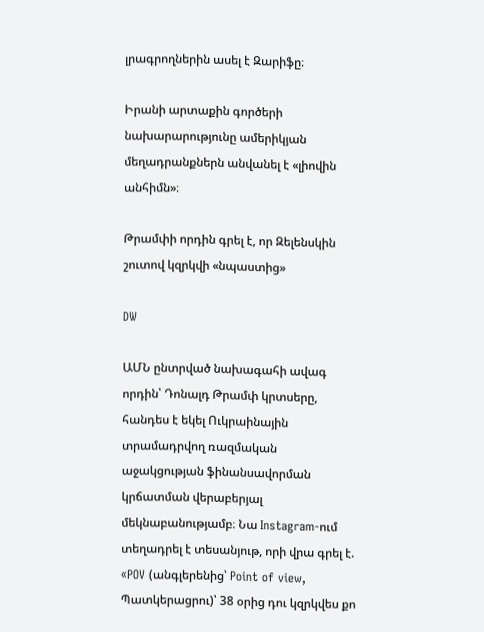լրագրողներին ասել է Զարիֆը։

Իրանի արտաքին գործերի նախարարությունը ամերիկյան մեղադրանքներն անվանել է «լիովին անհիմն»։

Թրամփի որդին գրել է, որ Զելենսկին շուտով կզրկվի «նպաստից»

DW

ԱՄՆ ընտրված նախագահի ավագ որդին՝ Դոնալդ Թրամփ կրտսերը, հանդես է եկել Ուկրաինային տրամադրվող ռազմական աջակցության ֆինանսավորման կրճատման վերաբերյալ մեկնաբանությամբ։ Նա Instagram-ում տեղադրել է տեսանյութ, որի վրա գրել է. «POV (անգլերենից՝ Point of view, Պատկերացրու)՝ 38 օրից դու կզրկվես քո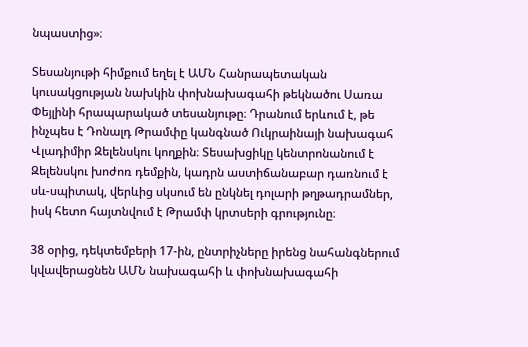նպաստից»։

Տեսանյութի հիմքում եղել է ԱՄՆ Հանրապետական կուսակցության նախկին փոխնախագահի թեկնածու Սառա Փեյլինի հրապարակած տեսանյութը։ Դրանում երևում է, թե ինչպես է Դոնալդ Թրամփը կանգնած Ուկրաինայի նախագահ Վլադիմիր Զելենսկու կողքին։ Տեսախցիկը կենտրոնանում է Զելենսկու խոժոռ դեմքին, կադրն աստիճանաբար դառնում է սև-սպիտակ, վերևից սկսում են ընկնել դոլարի թղթադրամներ, իսկ հետո հայտնվում է Թրամփ կրտսերի գրությունը։

38 օրից, դեկտեմբերի 17-ին, ընտրիչները իրենց նահանգներում կվավերացնեն ԱՄՆ նախագահի և փոխնախագահի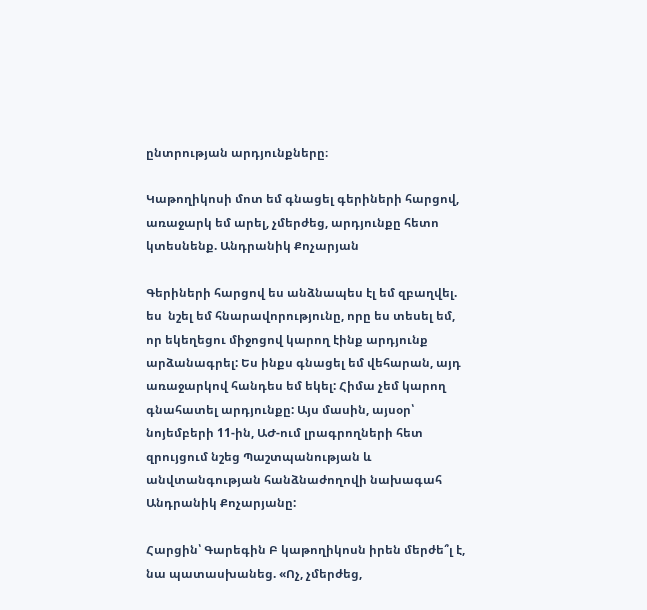ընտրության արդյունքները։

Կաթողիկոսի մոտ եմ գնացել գերիների հարցով, առաջարկ եմ արել, չմերժեց, արդյունքը հետո կտեսնենք. Անդրանիկ Քոչարյան

Գերիների հարցով ես անձնապես էլ եմ զբաղվել. ես  նշել եմ հնարավորությունը, որը ես տեսել եմ, որ եկեղեցու միջոցով կարող էինք արդյունք արձանագրել: Ես ինքս գնացել եմ վեհարան, այդ առաջարկով հանդես եմ եկել: Հիմա չեմ կարող  գնահատել արդյունքը: Այս մասին, այսօր՝ նոյեմբերի 11-ին, ԱԺ-ում լրագրողների հետ զրույցում նշեց Պաշտպանության և անվտանգության հանձնաժողովի նախագահ Անդրանիկ Քոչարյանը:

Հարցին՝ Գարեգին Բ կաթողիկոսն իրեն մերժե՞լ է, նա պատասխանեց. «Ոչ, չմերժեց,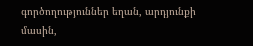գործողություններ եղան, արդյունքի մասին,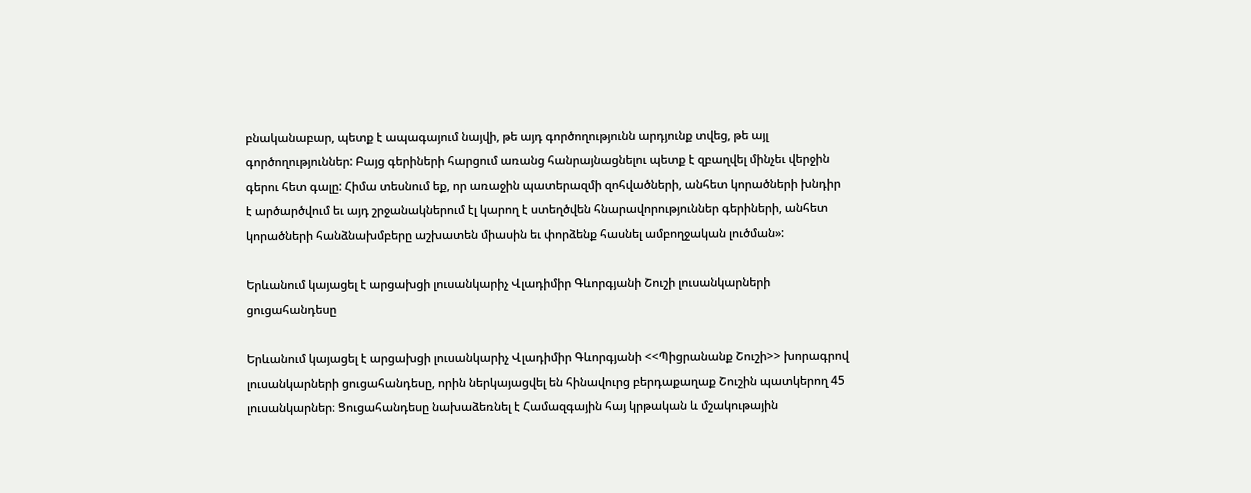բնականաբար, պետք է ապագայում նայվի, թե այդ գործողությունն արդյունք տվեց, թե այլ գործողություններ: Բայց գերիների հարցում առանց հանրայնացնելու պետք է զբաղվել մինչեւ վերջին գերու հետ գալը: Հիմա տեսնում եք, որ առաջին պատերազմի զոհվածների, անհետ կորածների խնդիր է արծարծվում եւ այդ շրջանակներում էլ կարող է ստեղծվեն հնարավորություններ գերիների, անհետ  կորածների հանձնախմբերը աշխատեն միասին եւ փորձենք հասնել ամբողջական լուծման»:

Երևանում կայացել է արցախցի լուսանկարիչ Վլադիմիր Գևորգյանի Շուշի լուսանկարների ցուցահանդեսը

Երևանում կայացել է արցախցի լուսանկարիչ Վլադիմիր Գևորգյանի <<Պիցրանանք Շուշի>> խորագրով լուսանկարների ցուցահանդեսը, որին ներկայացվել են հինավուրց բերդաքաղաք Շուշին պատկերող 45 լուսանկարներ։ Ցուցահանդեսը նախաձեռնել է Համազգային հայ կրթական և մշակութային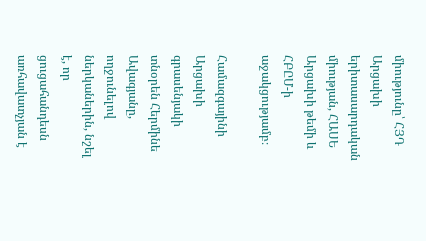միությունը՝ ՀՅԴ Արցախի երիտասարդական միության, ՀԱՍԵ Արցախի թեմի և ՀԲԸՄ-ի աջակցությամբ։

Համազգայինի Արցախի գրասենյակի տնօրեն Հերմինե Ավագյանը, ողջունելով ներկաներին, նշել է, որ ցուցահանդեսն առհավատչյան է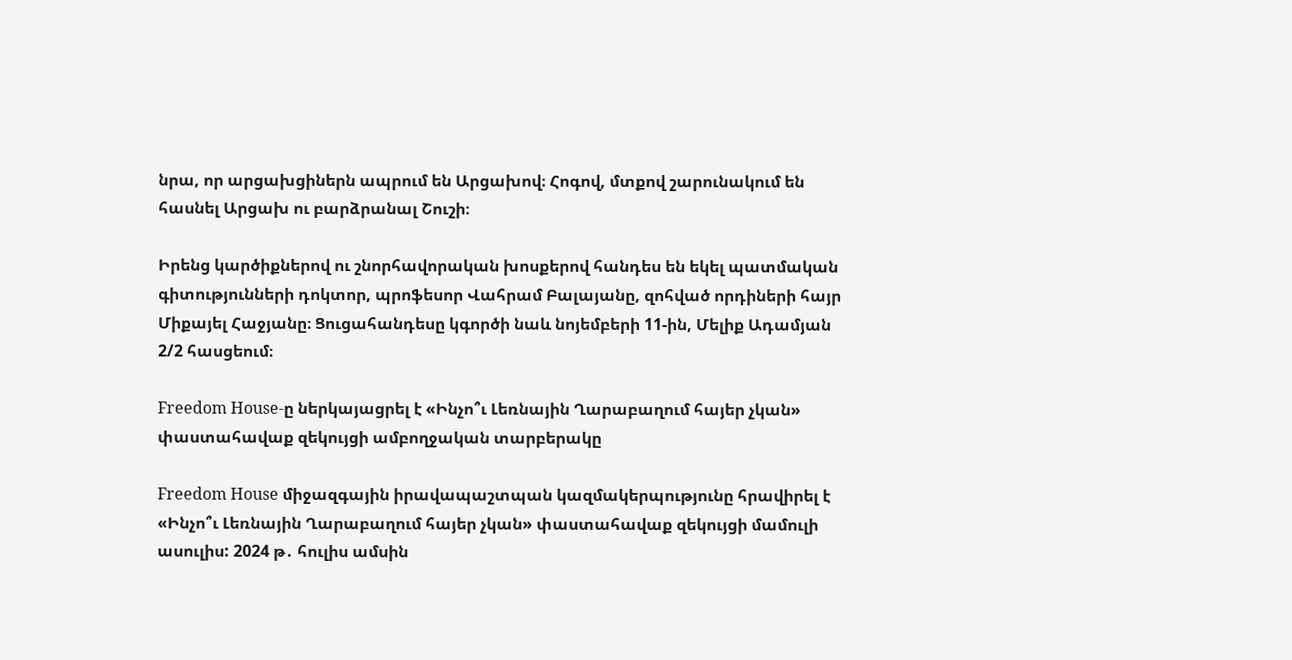նրա, որ արցախցիներն ապրում են Արցախով։ Հոգով, մտքով շարունակում են հասնել Արցախ ու բարձրանալ Շուշի։

Իրենց կարծիքներով ու շնորհավորական խոսքերով հանդես են եկել պատմական գիտությունների դոկտոր, պրոֆեսոր Վահրամ Բալայանը, զոհված որդիների հայր Միքայել Հաջյանը։ Ցուցահանդեսը կգործի նաև նոյեմբերի 11-ին, Մելիք Ադամյան 2/2 հասցեում։

Freedom House-ը ներկայացրել է «Ինչո՞ւ Լեռնային Ղարաբաղում հայեր չկան» փաստահավաք զեկույցի ամբողջական տարբերակը

Freedom House միջազգային իրավապաշտպան կազմակերպությունը հրավիրել է «Ինչո՞ւ Լեռնային Ղարաբաղում հայեր չկան» փաստահավաք զեկույցի մամուլի ասուլիս: 2024 թ․ հուլիս ամսին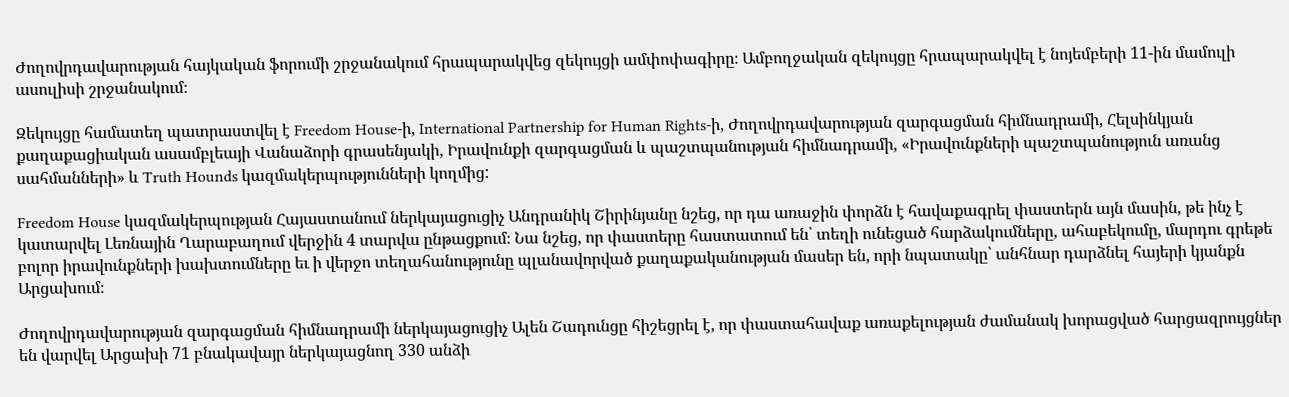Ժողովրդավարության հայկական ֆորումի շրջանակում հրապարակվեց զեկույցի ամփոփագիրը։ Ամբողջական զեկույցը հրապարակվել է նոյեմբերի 11-ին մամուլի ասուլիսի շրջանակում։

Զեկույցը համատեղ պատրաստվել է Freedom House-ի, International Partnership for Human Rights-ի, Ժողովրդավարության զարգացման հիմնադրամի, Հելսինկյան քաղաքացիական ասամբլեայի Վանաձորի գրասենյակի, Իրավունքի զարգացման և պաշտպանության հիմնադրամի, «Իրավունքների պաշտպանություն առանց սահմանների» և Truth Hounds կազմակերպությունների կողմից:

Freedom House կազմակերպության Հայաստանում ներկայացուցիչ Անդրանիկ Շիրինյանը նշեց, որ դա առաջին փորձն է հավաքագրել փաստերն այն մասին, թե ինչ է կատարվել Լեռնային Ղարաբաղում վերջին 4 տարվա ընթացքում։ Նա նշեց, որ փաստերը հաստատում են՝ տեղի ունեցած հարձակումները, ահաբեկումը, մարդու գրեթե բոլոր իրավունքների խախտումները եւ ի վերջո տեղահանությունը պլանավորված քաղաքականության մասեր են, որի նպատակը՝ անհնար դարձնել հայերի կյանքն Արցախում։

Ժողովրդավարության զարգացման հիմնադրամի ներկայացուցիչ Ալեն Շադունցը հիշեցրել է, որ փաստահավաք առաքելության ժամանակ խորացված հարցազրույցներ են վարվել Արցախի 71 բնակավայր ներկայացնող 330 անձի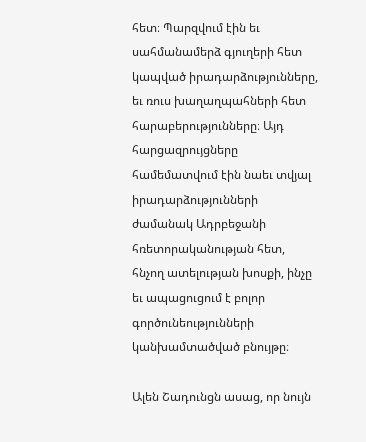հետ։ Պարզվում էին եւ սահմանամերձ գյուղերի հետ կապված իրադարձությունները, եւ ռուս խաղաղպահների հետ հարաբերությունները։ Այդ հարցազրույցները համեմատվում էին նաեւ տվյալ իրադարձությունների ժամանակ Ադրբեջանի հռետորականության հետ, հնչող ատելության խոսքի, ինչը եւ ապացուցում է բոլոր գործունեությունների կանխամտածված բնույթը։

Ալեն Շադունցն ասաց, որ նույն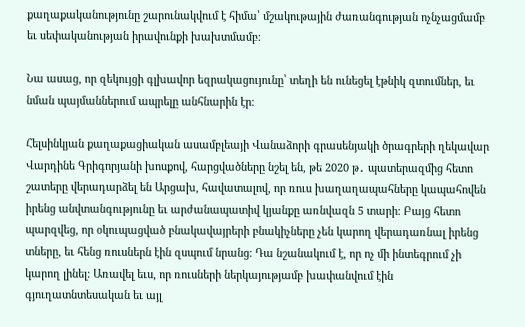քաղաքականությունը շարունակվում է հիմա՝ մշակութային ժառանգության ոչնչացմամբ եւ սեփականության իրավունքի խախտմամբ։

Նա ասաց, որ զեկույցի գլխավոր եզրակացույունը՝ տեղի են ունեցել էթնիկ զտումներ, եւ նման պայմաններում ապրելը անհնարին էր։

Հելսինկյան քաղաքացիական ասամբլեայի Վանաձորի գրասենյակի ծրագրերի ղեկավար Վարդինե Գրիգորյանի խոսքով, հարցվածները նշել են, թե 2020 թ․ պատերազմից հետո շատերը վերադարձել են Արցախ, հավատալով, որ ռուս խաղաղապահները կապահովեն իրենց անվտանգությունը եւ արժանապատիվ կյանքը առնվազն 5 տարի։ Բայց հետո պարզվեց, որ օկուպացված բնակավայրերի բնակիչները չեն կարող վերադառնալ իրենց տները, եւ հենց ռուսներն էին զսպում նրանց։ Դա նշանակում է, որ ոչ մի ինտեգրում չի կարող լինել։ Առավել եւս, որ ռուսների ներկայությամբ խափանվում էին գյուղատնտեսական եւ այլ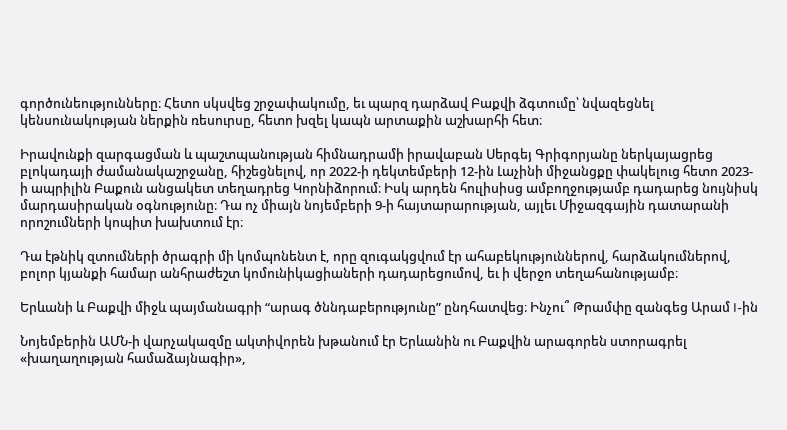գործունեությունները։ Հետո սկսվեց շրջափակումը, եւ պարզ դարձավ Բաքվի ձգտումը՝ նվազեցնել կենսունակության ներքին ռեսուրսը, հետո խզել կապն արտաքին աշխարհի հետ։

Իրավունքի զարգացման և պաշտպանության հիմնադրամի իրավաբան Սերգեյ Գրիգորյանը ներկայացրեց բլոկադայի ժամանակաշրջանը, հիշեցնելով, որ 2022-ի դեկտեմբերի 12-ին Լաչինի միջանցքը փակելուց հետո 2023-ի ապրիլին Բաքուն անցակետ տեղադրեց Կորնիձորում։ Իսկ արդեն հուլիսիսց ամբողջությամբ դադարեց նույնիսկ մարդասիրական օգնությունը։ Դա ոչ միայն նոյեմբերի 9-ի հայտարարության, այլեւ Միջազգային դատարանի որոշումների կոպիտ խախտում էր։

Դա էթնիկ զտումների ծրագրի մի կոմպոնենտ է, որը զուգակցվում էր ահաբեկություններով, հարձակումներով, բոլոր կյանքի համար անհրաժեշտ կոմունիկացիաների դադարեցումով, եւ ի վերջո տեղահանությամբ։

Երևանի և Բաքվի միջև պայմանագրի “արագ ծննդաբերությունը” ընդհատվեց։ Ինչու՞ Թրամփը զանգեց Արամ I-ին

Նոյեմբերին ԱՄՆ-ի վարչակազմը ակտիվորեն խթանում էր Երևանին ու Բաքվին արագորեն ստորագրել «խաղաղության համաձայնագիր»,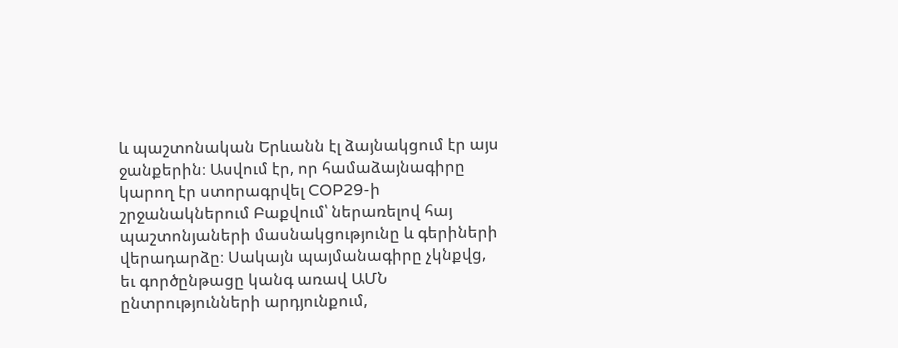և պաշտոնական Երևանն էլ ձայնակցում էր այս ջանքերին։ Ասվում էր, որ համաձայնագիրը կարող էր ստորագրվել COP29-ի շրջանակներում Բաքվում՝ ներառելով հայ պաշտոնյաների մասնակցությունը և գերիների վերադարձը։ Սակայն պայմանագիրը չկնքվց, եւ գործընթացը կանգ առավ ԱՄՆ ընտրությունների արդյունքում,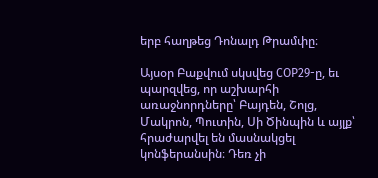երբ հաղթեց Դոնալդ Թրամփը։

Այսօր Բաքվում սկսվեց COP29-ը, եւ պարզվեց, որ աշխարհի առաջնորդները՝ Բայդեն, Շոլց, Մակրոն, Պուտին, Սի Ծինպին և այլք՝ հրաժարվել են մասնակցել կոնֆերանսին։ Դեռ չի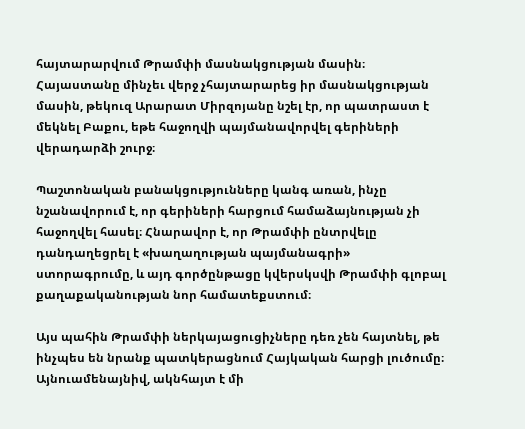հայտարարվում Թրամփի մասնակցության մասին։ Հայաստանը մինչեւ վերջ չհայտարարեց իր մասնակցության մասին, թեկուզ Արարատ Միրզոյանը նշել էր, որ պատրաստ է մեկնել Բաքու, եթե հաջողվի պայմանավորվել գերիների վերադարձի շուրջ։

Պաշտոնական բանակցությունները կանգ առան, ինչը նշանավորում է, որ գերիների հարցում համաձայնության չի հաջողվել հասել։ Հնարավոր է, որ Թրամփի ընտրվելը դանդաղեցրել է «խաղաղության պայմանագրի» ստորագրումը, և այդ գործընթացը կվերսկսվի Թրամփի գլոբալ քաղաքականության նոր համատեքստում։

Այս պահին Թրամփի ներկայացուցիչները դեռ չեն հայտնել, թե ինչպես են նրանք պատկերացնում Հայկական հարցի լուծումը։ Այնուամենայնիվ, ակնհայտ է մի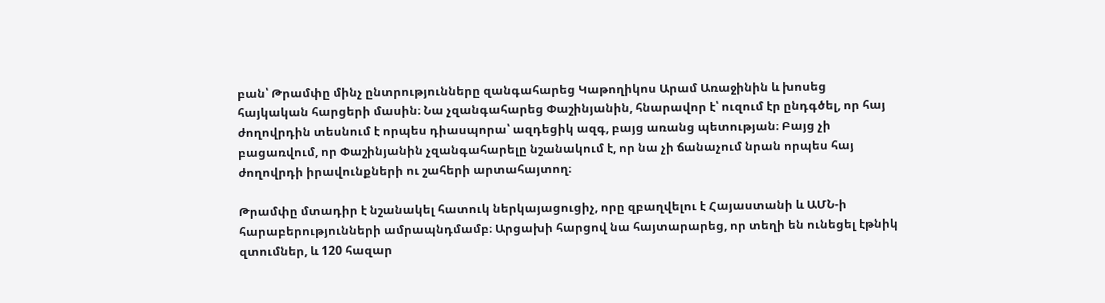բան՝ Թրամփը մինչ ընտրությունները զանգահարեց Կաթողիկոս Արամ Առաջինին և խոսեց հայկական հարցերի մասին։ Նա չզանգահարեց Փաշինյանին, հնարավոր է՝ ուզում էր ընդգծել, որ հայ ժողովրդին տեսնում է որպես դիասպորա՝ ազդեցիկ ազգ, բայց առանց պետության։ Բայց չի բացառվում, որ Փաշինյանին չզանգահարելը նշանակում է, որ նա չի ճանաչում նրան որպես հայ ժողովրդի իրավունքների ու շահերի արտահայտող։

Թրամփը մտադիր է նշանակել հատուկ ներկայացուցիչ, որը զբաղվելու է Հայաստանի և ԱՄՆ-ի հարաբերությունների ամրապնդմամբ։ Արցախի հարցով նա հայտարարեց, որ տեղի են ունեցել էթնիկ զտումներ, և 120 հազար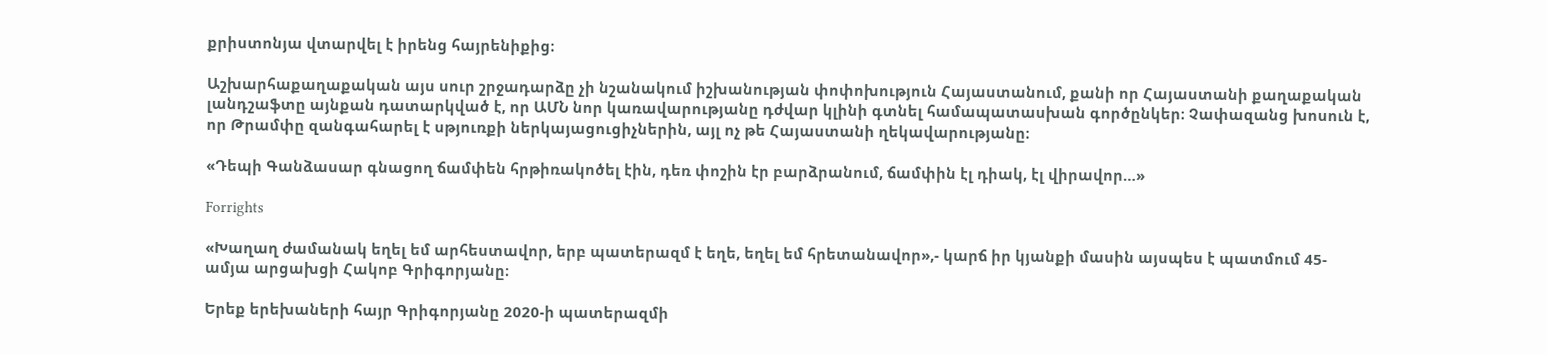քրիստոնյա վտարվել է իրենց հայրենիքից։

Աշխարհաքաղաքական այս սուր շրջադարձը չի նշանակում իշխանության փոփոխություն Հայաստանում, քանի որ Հայաստանի քաղաքական լանդշաֆտը այնքան դատարկված է, որ ԱՄՆ նոր կառավարությանը դժվար կլինի գտնել համապատասխան գործընկեր։ Չափազանց խոսուն է, որ Թրամփը զանգահարել է սթյուռքի ներկայացուցիչներին, այլ ոչ թե Հայաստանի ղեկավարությանը։

«Դեպի Գանձասար գնացող ճամփեն հրթիռակոծել էին, դեռ փոշին էր բարձրանում, ճամփին էլ դիակ, էլ վիրավոր…»

Forrights

«Խաղաղ ժամանակ եղել եմ արհեստավոր, երբ պատերազմ է եղե, եղել եմ հրետանավոր»,- կարճ իր կյանքի մասին այսպես է պատմում 45- ամյա արցախցի Հակոբ Գրիգորյանը։

Երեք երեխաների հայր Գրիգորյանը 2020-ի պատերազմի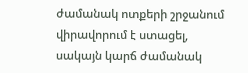ժամանակ ոտքերի շրջանում վիրավորում է ստացել, սակայն կարճ ժամանակ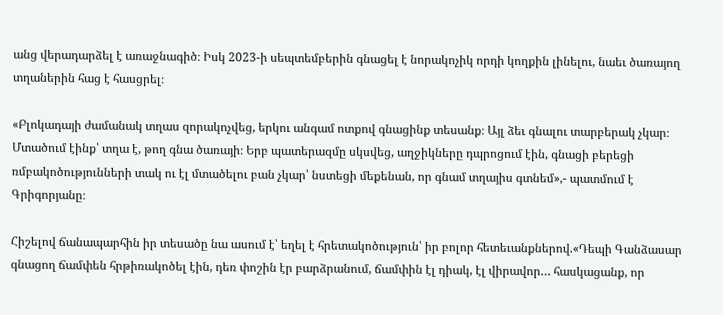անց վերադարձել է առաջնագիծ։ Իսկ 2023-ի սեպտեմբերին գնացել է նորակոչիկ որդի կողքին լինելու, նաեւ ծառայող տղաներին հաց է հասցրել։

«Բլոկադայի ժամանակ տղաս զորակոչվեց, երկու անգամ ոտքով գնացինք տեսանք։ Այլ ձեւ գնալու տարբերակ չկար։ Մտածում էինք՝ տղա է, թող գնա ծառայի։ Երբ պատերազմը սկսվեց, աղջիկները դպրոցում էին, գնացի բերեցի ռմբակոծությունների տակ ու էլ մտածելու բան չկար՝ նստեցի մեքենան, որ գնամ տղայիս գտնեմ»,- պատմում է Գրիգորյանը։

Հիշելով ճանապարհին իր տեսածը նա ասում է՝ եղել է հրետակոծություն՝ իր բոլոր հետեւանքներով.«Դեպի Գանձասար գնացող ճամփեն հրթիռակոծել էին, դեռ փոշին էր բարձրանում, ճամփին էլ դիակ, էլ վիրավոր… հասկացանք, որ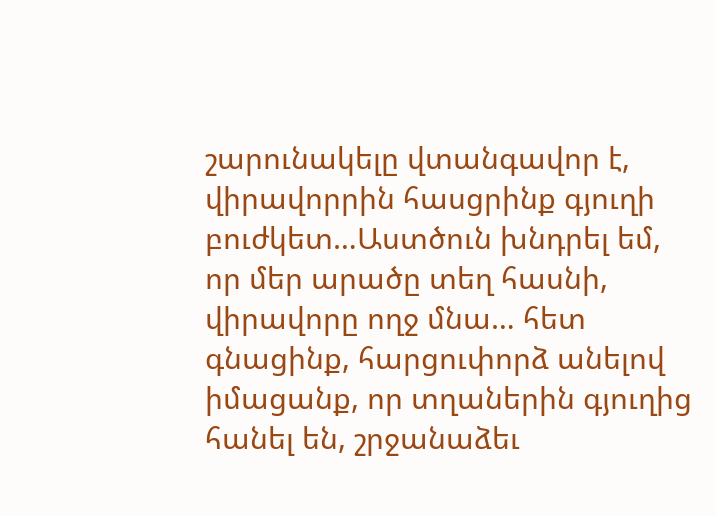շարունակելը վտանգավոր է, վիրավորրին հասցրինք գյուղի բուժկետ…Աստծուն խնդրել եմ, որ մեր արածը տեղ հասնի, վիրավորը ողջ մնա… հետ գնացինք, հարցուփորձ անելով իմացանք, որ տղաներին գյուղից հանել են, շրջանաձեւ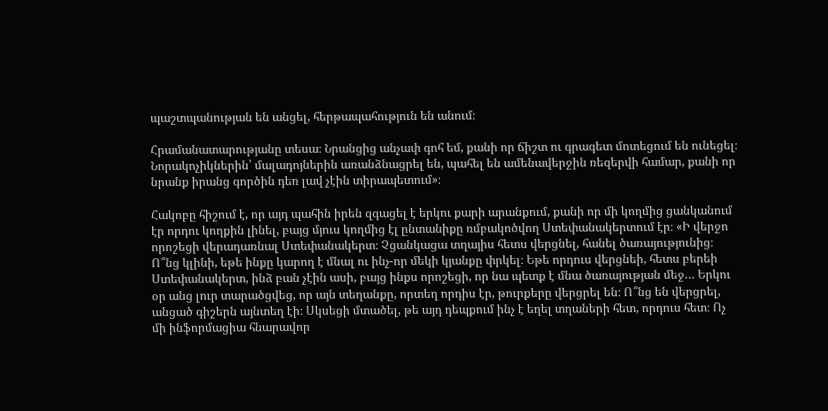պաշտպանության են անցել, հերթապահություն են անում։

Հրամանատարությանը տեսա։ Նրանցից անչափ գոհ եմ, քանի որ ճիշտ ու գրագետ մոտեցում են ունեցել։ Նորակոչիկներին՝ մալադոյներին առանձնացրել են, պահել են ամենավերջին ռեզերվի համար, քանի որ նրանք իրանց գործին դեռ լավ չէին տիրապետում»։

Հակոբը հիշում է, որ այդ պահին իրեն զգացել է երկու քարի արանքում, քանի որ մի կողմից ցանկանում էր որդու կողքին լինել, բայց մյուս կողմից էլ ընտանիքը ռմբակոծվող Ստեփանակերտում էր։ «Ի վերջո որոշեցի վերադառնալ Ստեփանակերտ։ Չցանկացա տղայիս հետս վերցնել, հանել ծառայությունից։ Ո՞նց կլինի, եթե ինքը կարող է մնալ ու ինչ-որ մեկի կյանքը փրկել։ Եթե որդուս վերցնեի, հետս բերեի Ստեփանակերտ, ինձ բան չէին ասի, բայց ինքս որոշեցի, որ նա պետք է մնա ծառայության մեջ… Երկու օր անց լուր տարածցվեց, որ այն տեղանքը, որտեղ որդիս էր, թուրքերը վերցրել են։ Ո՞նց են վերցրել, անցած գիշերն այնտեղ էի։ Սկսեցի մտածել, թե այդ դեպքում ինչ է եղել տղաների հետ, որդուս հետ։ Ոչ մի ինֆորմացիա հնարավոր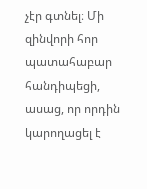չէր գտնել։ Մի զինվորի հոր պատահաբար հանդիպեցի, ասաց, որ որդին կարողացել է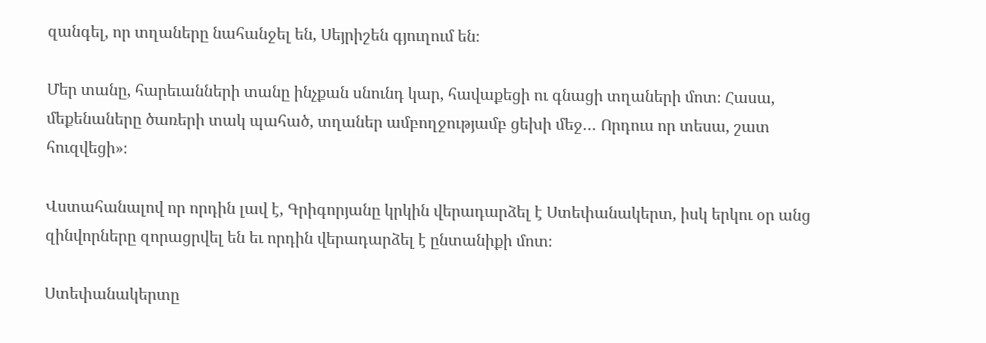զանգել, որ տղաները նահանջել են, Սեյրիշեն գյուղում են։

Մեր տանը, հարեւանների տանը ինչքան սնունդ կար, հավաքեցի ու գնացի տղաների մոտ։ Հասա, մեքենաները ծառերի տակ պահած, տղաներ ամբողջությամբ ցեխի մեջ… Որդուս որ տեսա, շատ հուզվեցի»։

Վստահանալով որ որդին լավ է, Գրիգորյանը կրկին վերադարձել է Ստեփանակերտ, իսկ երկու օր անց զինվորները զորացրվել են եւ որդին վերադարձել է ընտանիքի մոտ։

Ստեփանակերտը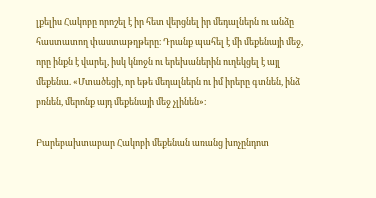լքելիս Հակոբը որոշել է իր հետ վերցնել իր մեդալներն ու անձը հաստատող փաստաթղթերը։ Դրանք պահել է մի մեքենայի մեջ, որը ինքն է վարել, իսկ կնոջն ու երեխաներին ուղեկցել է այլ մեքենա. «Մտածեցի, որ եթե մեդալներն ու իմ իրերը գտնեն, ինձ բռնեն, մերոնք այդ մեքենայի մեջ չլինեն»։

Բարեբախտաբար Հակոբի մեքենան առանց խոչընդոտ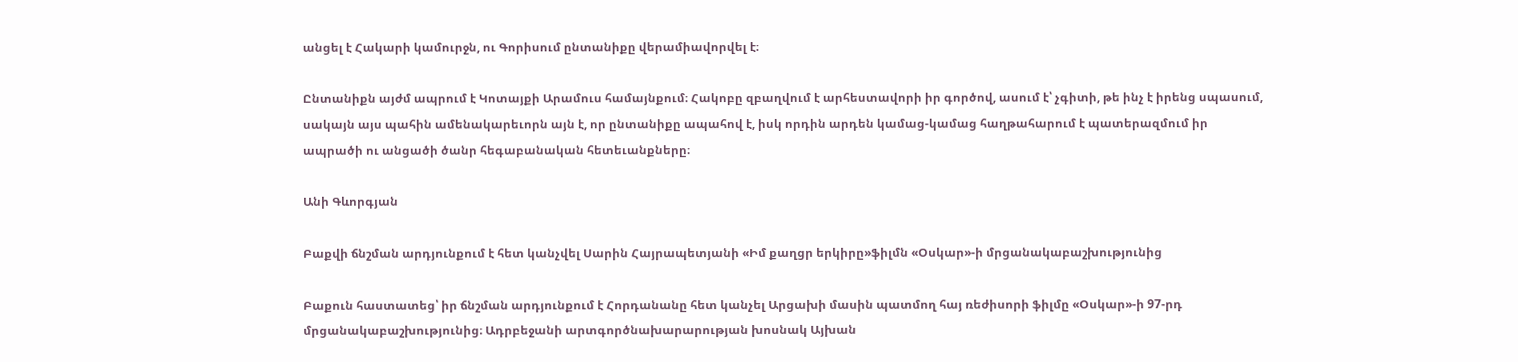անցել է Հակարի կամուրջն, ու Գորիսում ընտանիքը վերամիավորվել է։

Ընտանիքն այժմ ապրում է Կոտայքի Արամուս համայնքում։ Հակոբը զբաղվում է արհեստավորի իր գործով, ասում է՝ չգիտի, թե ինչ է իրենց սպասում, սակայն այս պահին ամենակարեւորն այն է, որ ընտանիքը ապահով է, իսկ որդին արդեն կամաց-կամաց հաղթահարում է պատերազմում իր ապրածի ու անցածի ծանր հեգաբանական հետեւանքները։

Անի Գևորգյան

Բաքվի ճնշման արդյունքում է հետ կանչվել Սարին Հայրապետյանի «Իմ քաղցր երկիրը»ֆիլմն «Օսկար»-ի մրցանակաբաշխությունից

Բաքուն հաստատեց՝ իր ճնշման արդյունքում է Հորդանանը հետ կանչել Արցախի մասին պատմող հայ ռեժիսորի ֆիլմը «Օսկար»-ի 97-րդ մրցանակաբաշխությունից։ Ադրբեջանի արտգործնախարարության խոսնակ Այխան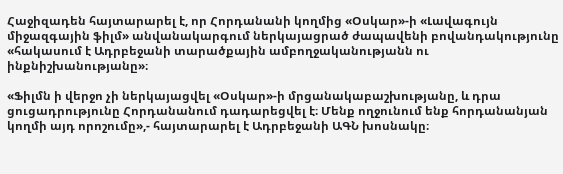Հաջիզադեն հայտարարել է, որ Հորդանանի կողմից «Օսկար»-ի «Լավագույն միջազգային ֆիլմ» անվանակարգում ներկայացրած ժապավենի բովանդակությունը «հակասում է Ադրբեջանի տարածքային ամբողջականությանն ու ինքնիշխանությանը»։

«Ֆիլմն ի վերջո չի ներկայացվել «Օսկար»-ի մրցանակաբաշխությանը, և դրա ցուցադրությունը Հորդանանում դադարեցվել է։ Մենք ողջունում ենք հորդանանյան կողմի այդ որոշումը»,- հայտարարել է Ադրբեջանի ԱԳՆ խոսնակը։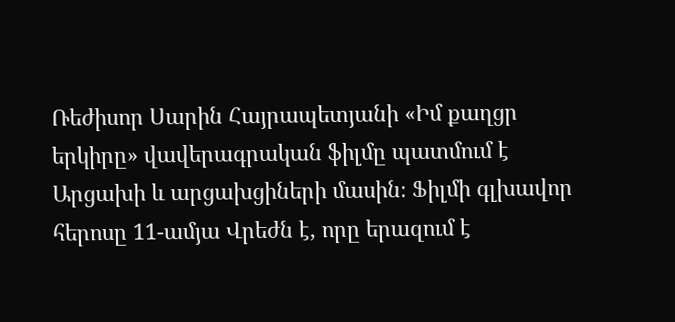Ռեժիսոր Սարին Հայրապետյանի «Իմ քաղցր երկիրը» վավերագրական ֆիլմը պատմում է Արցախի և արցախցիների մասին։ Ֆիլմի գլխավոր հերոսը 11-ամյա Վրեժն է, որը երազում է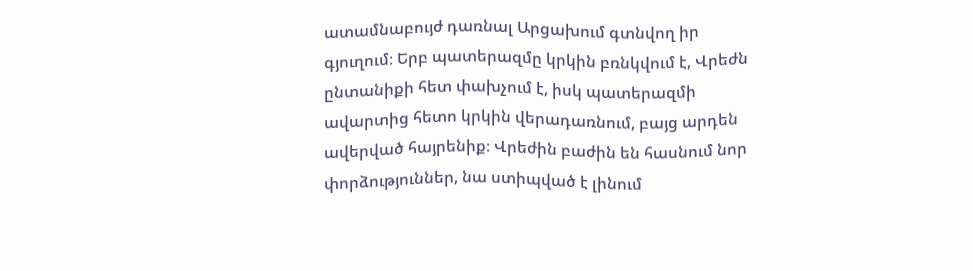ատամնաբույժ դառնալ Արցախում գտնվող իր գյուղում։ Երբ պատերազմը կրկին բռնկվում է, Վրեժն ընտանիքի հետ փախչում է, իսկ պատերազմի ավարտից հետո կրկին վերադառնում, բայց արդեն ավերված հայրենիք։ Վրեժին բաժին են հասնում նոր փորձություններ, նա ստիպված է լինում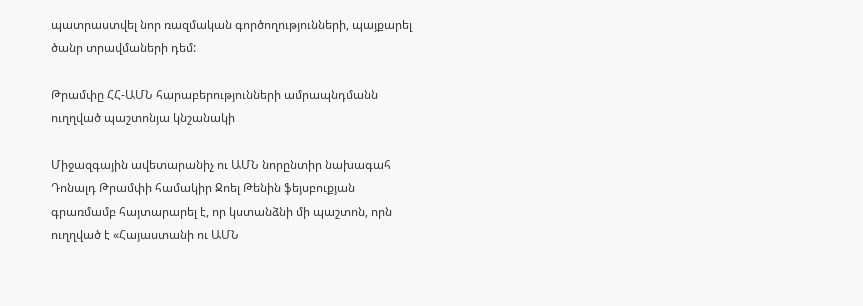պատրաստվել նոր ռազմական գործողությունների, պայքարել ծանր տրավմաների դեմ:

Թրամփը ՀՀ-ԱՄՆ հարաբերությունների ամրապնդմանն ուղղված պաշտոնյա կնշանակի

Միջազգային ավետարանիչ ու ԱՄՆ նորընտիր նախագահ Դոնալդ Թրամփի համակիր Ջոել Թենին ֆեյսբուքյան գրառմամբ հայտարարել է, որ կստանձնի մի պաշտոն, որն ուղղված է «Հայաստանի ու ԱՄՆ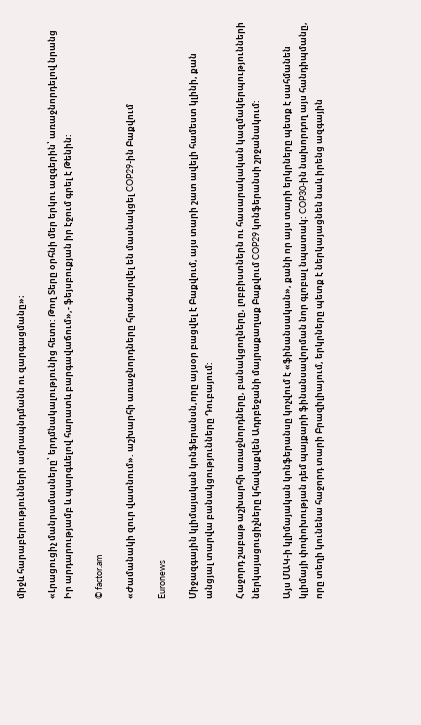միջև հարաբերությունների ամրապնդմանն ու զարգացմանը»։

«Լրացուցիչ մանրամասները՝ երդմնակալությունից հետո: Թող Տերը օրհնի մեր երկու ազգերին՝ առաջնորդելով նրանց Իր արդարությամբ և պարգևելով հարատև բարգավաճում»,- ֆեյսբուքյան իր էջում գրել է Թենին:

© factor.am

«Ժամանակի զուր վատնում». աշխարհի առաջնորդները հրաժարվել են մասնակցել COP29-ին Բաքվում

Euronews

Միջազգային կլիմայական կոնֆերանսն,որը այսօր բացվել է Բաքվում, այս տարի շատ ավելի համեստ կլինի, քան անցյալ տարվա բանակցությունները Դուբայում:

Հաջորդ շաբաթ աշխարհի առաջնորդները, բանակցողները, լոբբիստներն ու հասարակական կազմակերպությունների ներկայացուցիչները կհավաքվեն Ադրբեջանի մայրաքաղաք Բաքվում COP29 կոնֆերանսի շրջանակում:

Այս ՄԱԿ-ի կլիմայական կոնֆերանսը կոչվում է «ֆինանսական», քանի որ այս տարի երկրները պետք է սահմանեն կլիմայի փոփոխության դեմ պայքարի ֆինանսավորման նոր գլոբալ նպատակ: COP30-ին նախորդող այս հանդիպմանը, որը տեղի կունենա հաջորդ տարի Բրազիլիայում, երկրները պետք է ներկայացնեն նաև իրենց ազգային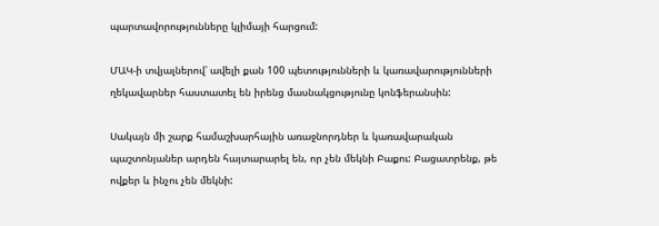պարտավորությունները կլիմայի հարցում:

ՄԱԿ-ի տվյալներով՝ ավելի քան 100 պետությունների և կառավարությունների ղեկավարներ հաստատել են իրենց մասնակցությունը կոնֆերանսին:

Սակայն մի շարք համաշխարհային առաջնորդներ և կառավարական պաշտոնյաներ արդեն հայտարարել են, որ չեն մեկնի Բաքու: Բացատրենք, թե ովքեր և ինչու չեն մեկնի: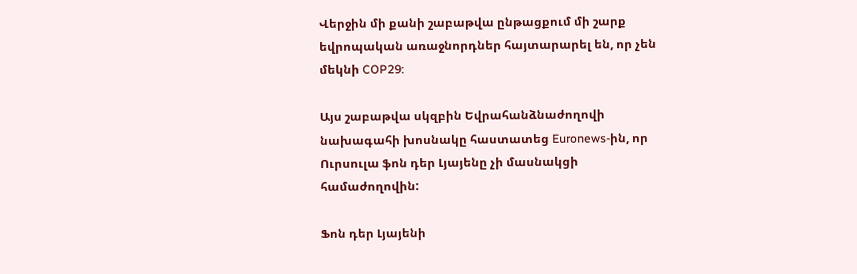Վերջին մի քանի շաբաթվա ընթացքում մի շարք եվրոպական առաջնորդներ հայտարարել են, որ չեն մեկնի COP29:

Այս շաբաթվա սկզբին Եվրահանձնաժողովի նախագահի խոսնակը հաստատեց Euronews-ին, որ Ուրսուլա ֆոն դեր Լյայենը չի մասնակցի համաժողովին:

Ֆոն դեր Լյայենի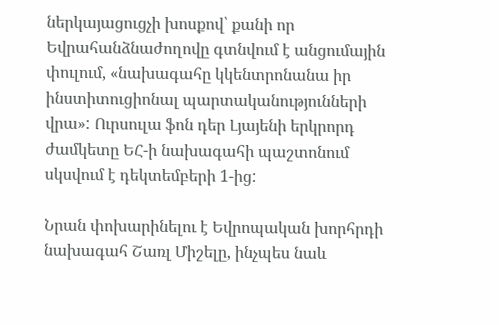ներկայացուցչի խոսքով՝ քանի որ Եվրահանձնաժողովը գտնվում է անցումային փուլում, «նախագահը կկենտրոնանա իր ինստիտուցիոնալ պարտականությունների վրա»: Ուրսուլա ֆոն դեր Լյայենի երկրորդ ժամկետը ԵՀ-ի նախագահի պաշտոնում սկսվում է դեկտեմբերի 1-ից:

Նրան փոխարինելու է Եվրոպական խորհրդի նախագահ Շառլ Միշելը, ինչպես նաև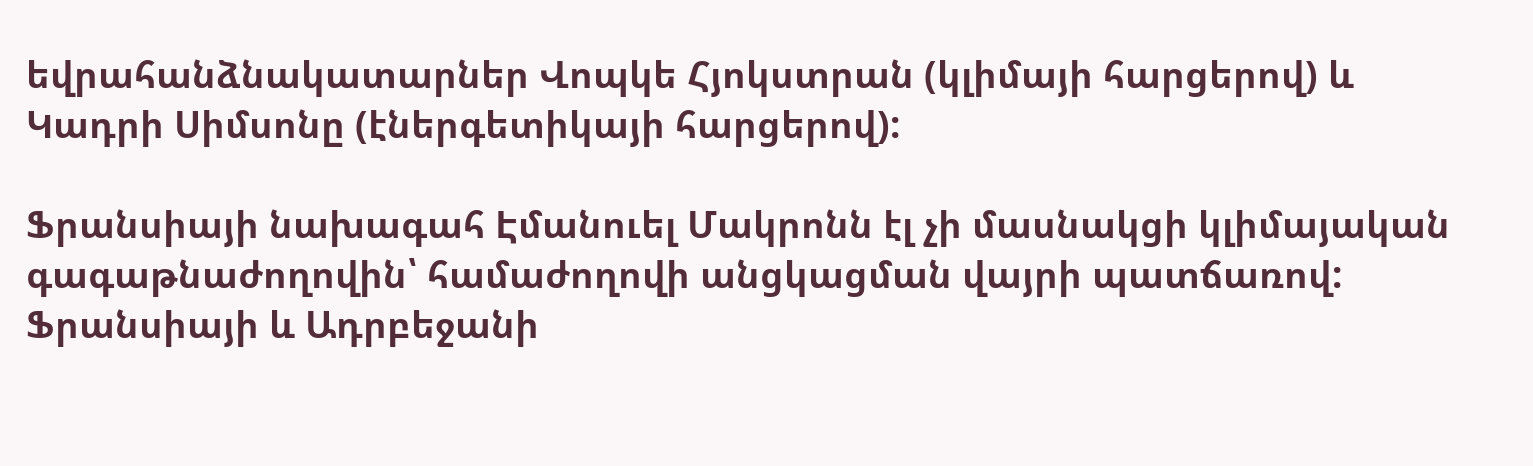եվրահանձնակատարներ Վոպկե Հյոկստրան (կլիմայի հարցերով) և Կադրի Սիմսոնը (էներգետիկայի հարցերով):

Ֆրանսիայի նախագահ Էմանուել Մակրոնն էլ չի մասնակցի կլիմայական գագաթնաժողովին՝ համաժողովի անցկացման վայրի պատճառով: Ֆրանսիայի և Ադրբեջանի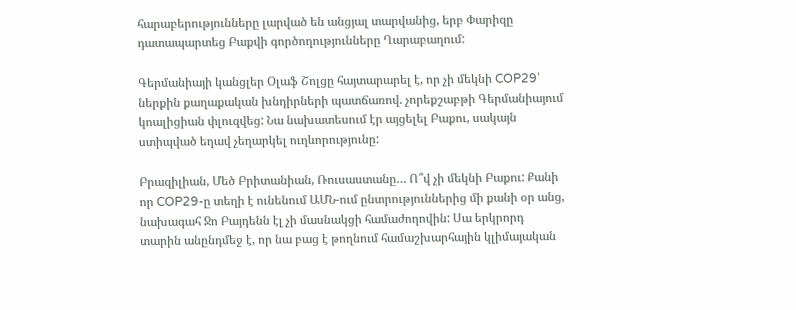հարաբերությունները լարված են անցյալ տարվանից, երբ Փարիզը դատապարտեց Բաքվի գործողությունները Ղարաբաղում:

Գերմանիայի կանցլեր Օլաֆ Շոլցը հայտարարել է, որ չի մեկնի COP29՝ ներքին քաղաքական խնդիրների պատճառով. չորեքշաբթի Գերմանիայում կոալիցիան փլուզվեց: Նա նախատեսում էր այցելել Բաքու, սակայն ստիպված եղավ չեղարկել ուղևորությունը:

Բրազիլիան, Մեծ Բրիտանիան, Ռուսաստանը… Ո՞վ չի մեկնի Բաքու: Քանի որ COP29-ը տեղի է ունենում ԱՄՆ-ում ընտրություններից մի քանի օր անց, նախագահ Ջո Բայդենն էլ չի մասնակցի համաժողովին: Սա երկրորդ տարին անընդմեջ է, որ նա բաց է թողնում համաշխարհային կլիմայական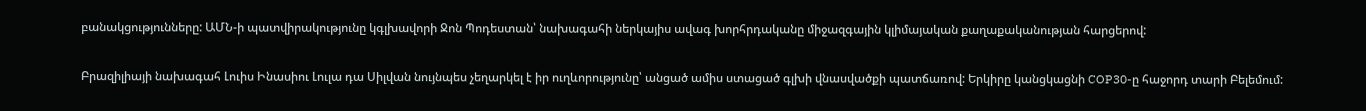բանակցությունները: ԱՄՆ-ի պատվիրակությունը կգլխավորի Ջոն Պոդեստան՝ նախագահի ներկայիս ավագ խորհրդականը միջազգային կլիմայական քաղաքականության հարցերով:

Բրազիլիայի նախագահ Լուիս Ինասիու Լուլա դա Սիլվան նույնպես չեղարկել է իր ուղևորությունը՝ անցած ամիս ստացած գլխի վնասվածքի պատճառով: Երկիրը կանցկացնի COP30-ը հաջորդ տարի Բելեմում: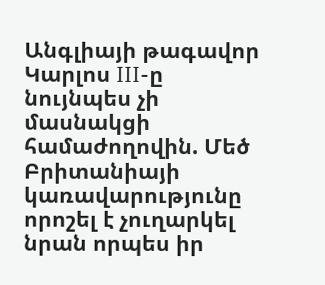Անգլիայի թագավոր Կարլոս III-ը նույնպես չի մասնակցի համաժողովին. Մեծ Բրիտանիայի կառավարությունը որոշել է չուղարկել նրան որպես իր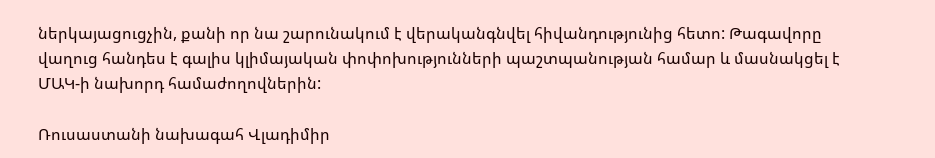ներկայացուցչին, քանի որ նա շարունակում է վերականգնվել հիվանդությունից հետո: Թագավորը վաղուց հանդես է գալիս կլիմայական փոփոխությունների պաշտպանության համար և մասնակցել է ՄԱԿ-ի նախորդ համաժողովներին:

Ռուսաստանի նախագահ Վլադիմիր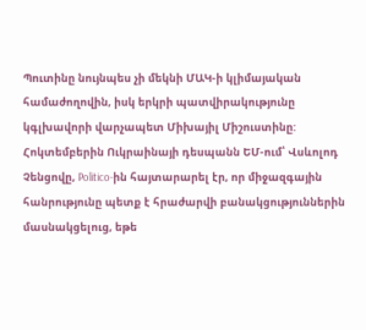Պուտինը նույնպես չի մեկնի ՄԱԿ-ի կլիմայական համաժողովին, իսկ երկրի պատվիրակությունը կգլխավորի վարչապետ Միխայիլ Միշուստինը: Հոկտեմբերին Ուկրաինայի դեսպանն ԵՄ-ում՝ Վսևոլոդ Չենցովը, Politico-ին հայտարարել էր, որ միջազգային հանրությունը պետք է հրաժարվի բանակցություններին մասնակցելուց, եթե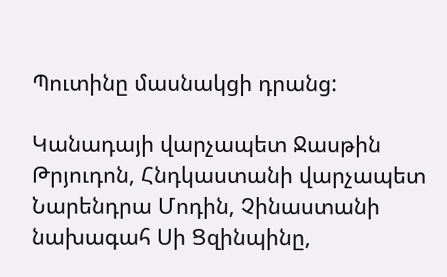Պուտինը մասնակցի դրանց:

Կանադայի վարչապետ Ջասթին Թրյուդոն, Հնդկաստանի վարչապետ Նարենդրա Մոդին, Չինաստանի նախագահ Սի Ցզինպինը,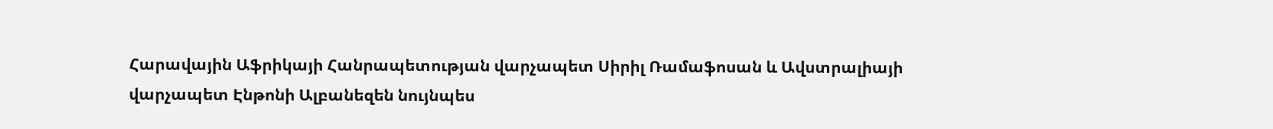Հարավային Աֆրիկայի Հանրապետության վարչապետ Սիրիլ Ռամաֆոսան և Ավստրալիայի վարչապետ Էնթոնի Ալբանեզեն նույնպես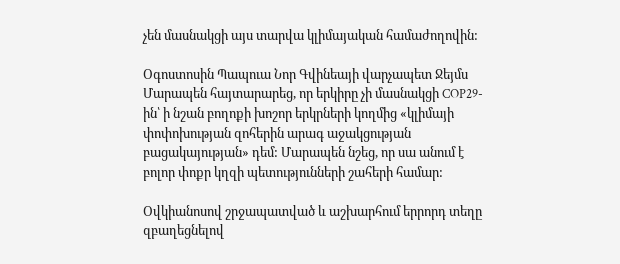չեն մասնակցի այս տարվա կլիմայական համաժողովին:

Օգոստոսին Պապուա Նոր Գվինեայի վարչապետ Ջեյմս Մարապեն հայտարարեց, որ երկիրը չի մասնակցի COP29-ին՝ ի նշան բողոքի խոշոր երկրների կողմից «կլիմայի փոփոխության զոհերին արագ աջակցության բացակայության» դեմ: Մարապեն նշեց, որ սա անում է բոլոր փոքր կղզի պետությունների շահերի համար:

Օվկիանոսով շրջապատված և աշխարհում երրորդ տեղը զբաղեցնելով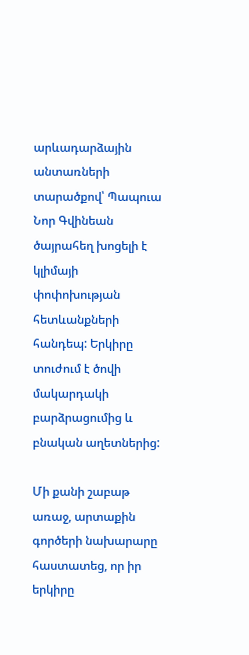արևադարձային անտառների տարածքով՝ Պապուա Նոր Գվինեան ծայրահեղ խոցելի է կլիմայի փոփոխության հետևանքների հանդեպ: Երկիրը տուժում է ծովի մակարդակի բարձրացումից և բնական աղետներից:

Մի քանի շաբաթ առաջ, արտաքին գործերի նախարարը հաստատեց, որ իր երկիրը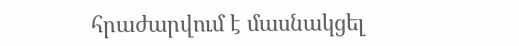հրաժարվում է մասնակցել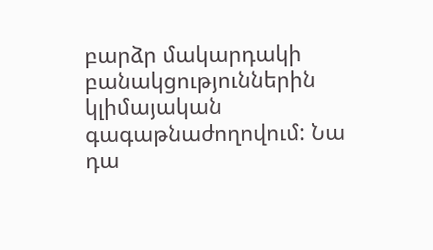բարձր մակարդակի բանակցություններին կլիմայական գագաթնաժողովում: Նա դա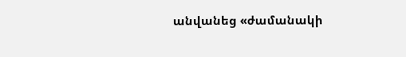անվանեց «ժամանակի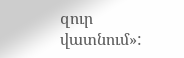զուր վատնում»: